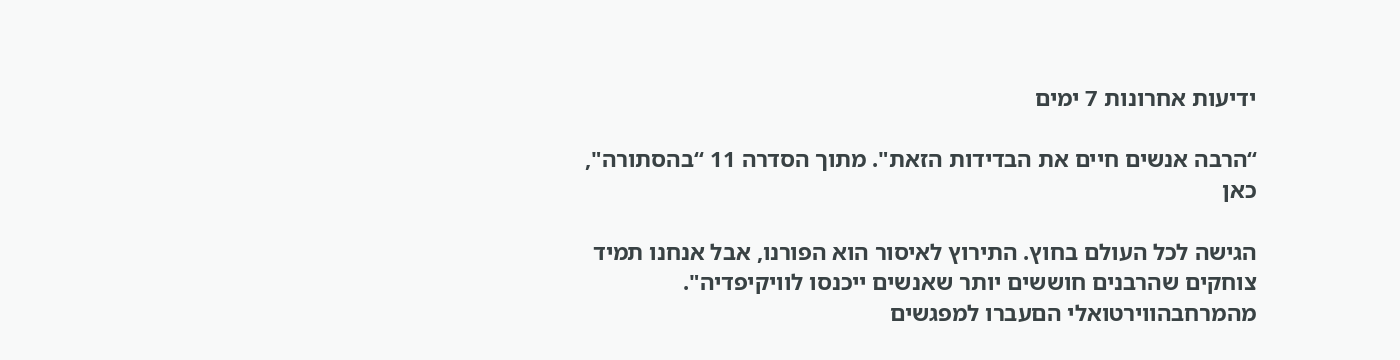ידיעות אחרונות 7 ימים

“הרבה אנשים חיים את הבדידות הזאת". מתוך הסדרה 11 “בהסתורה", כאן

הגישה לכל העולם בחוץ. התירוץ לאיסור הוא הפורנו, אבל אנחנו תמיד צוחקים שהרבנים חוששים יותר שאנשים ייכנסו לוויקיפדיה". מהמרחבהווירטואלי הםעברו למפגשים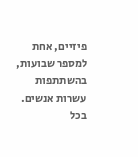פיזיים, אחת למספר שבועות, בהשתתפות עשרות אנשים. בכל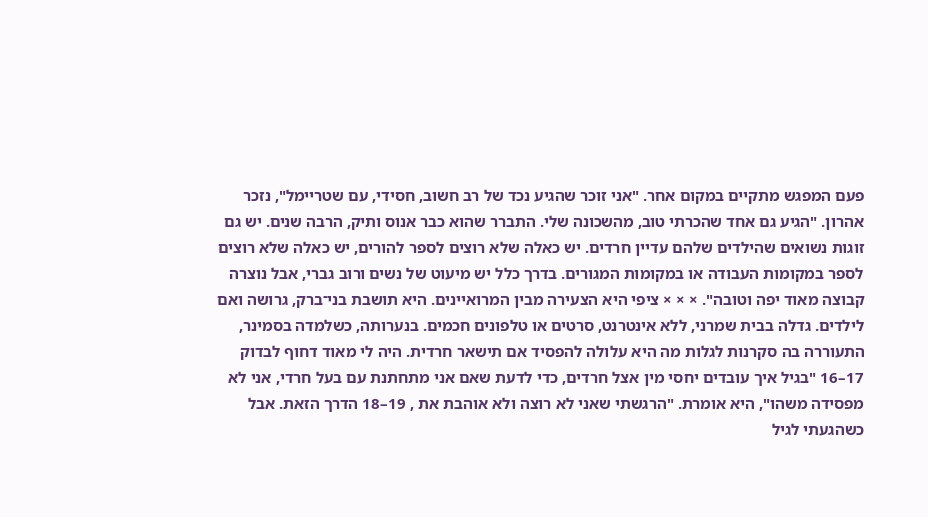פעם המפגש מתקיים במקום אחר. "אני זוכר שהגיע נכד של רב חשוב, חסידי, עם שטריימל", נזכר אהרון. "הגיע גם אחד שהכרתי טוב, מהשכונה שלי. התברר שהוא כבר אנוס ותיק, הרבה שנים. יש גם זוגות נשואים שהילדים שלהם עדיין חרדים. יש כאלה שלא רוצים לספר להורים, יש כאלה שלא רוצים לספר במקומות העבודה או במקומות המגורים. בדרך כלל יש מיעוט של נשים ורוב גברי, אבל נוצרה קבוצה מאוד יפה וטובה". × × × ציפי היא הצעירה מבין המרואיינים. היא תושבת בני־ברק, גרושה ואם לילדים. גדלה בבית שמרני, ללא אינטרנט, סרטים או טלפונים חכמים. בנערותה, כשלמדה בסמינר, התעוררה בה סקרנות לגלות מה היא עלולה להפסיד אם תישאר חרדית. היה לי מאוד דחוף לבדוק 17–16 "בגיל איך עובדים יחסי מין אצל חרדים, כדי לדעת שאם אני מתחתנת עם בעל חרדי, אני לא מפסידה משהו", היא אומרת. "הרגשתי שאני לא רוצה ולא אוהבת את , 19–18 הדרך הזאת. אבל כשהגעתי לגיל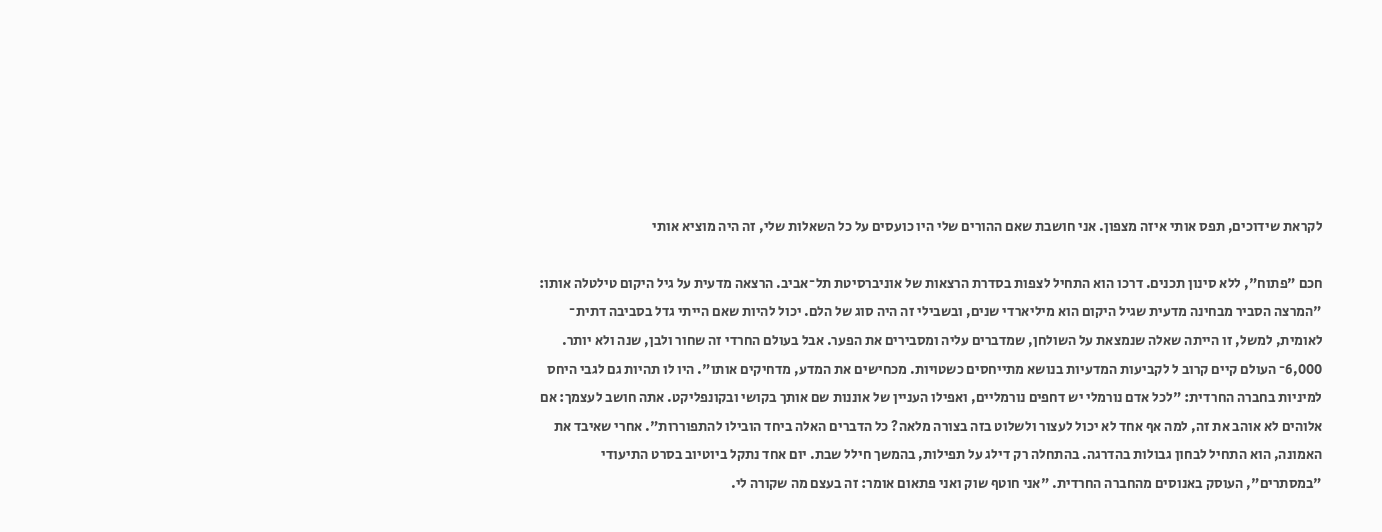לקראת שידוכים, תפס אותי איזה מצפון. אני חושבת שאם ההורים שלי היו כועסים על כל השאלות שלי, זה היה מוציא אותי

חכם "פתוח", ללא סינון תכנים. דרכו הוא התחיל לצפות בסדרת הרצאות של אוניברסיטת תל־אביב. הרצאה מדעית על גיל היקום טילטלה אותו: "המרצה הסביר מבחינה מדעית שגיל היקום הוא מיליארדי שנים, ובשבילי זה היה סוג של הלם. יכול להיות שאם הייתי גדל בסביבה דתית־ לאומית, למשל, זו הייתה שאלה שנמצאת על השולחן, שמדברים עליה ומסבירים את הפער. אבל בעולם החרדי זה שחור ולבן, שנה ולא יותר. 6,000־ העולם קיים קרוב ל לקביעות המדעיות בנושא מתייחסים כשטויות. מכחישים את המדע, מדחיקים אותו". היו לו תהיות גם לגבי היחס למיניות בחברה החרדית: "לכל אדם נורמלי יש דחפים נורמליים, ואפילו העניין של אוננות שם אותך בקושי ובקונפליקט. אתה חושב לעצמך: אם אלוהים לא אוהב את זה, למה אף אחד לא יכול לעצור ולשלוט בזה בצורה מלאה? כל הדברים האלה ביחד הובילו להתפוררות". אחרי שאיבד את האמונה, הוא התחיל לבחון גבולות בהדרגה. בהתחלה רק דילג על תפילות, בהמשך חילל שבת. יום אחד נתקל ביוטיוב בסרט התיעודי "במסתרים", העוסק באנוסים מהחברה החרדית. "אני חוטף שוק ואני פתאום אומר: זה בעצם מה שקורה לי.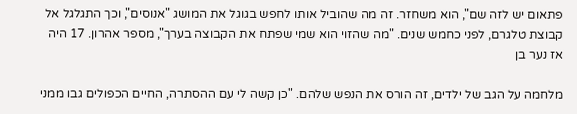פתאום יש לזה שם", הוא משחזר. זה מה שהוביל אותו לחפש בגוגל את המושג "אנוסים", וכך התגלגל אל קבוצת טלגרם, לפני כחמש שנים. "מה שהזוי הוא שמי שפתח את הקבוצה בערך", מספר אהרון. 17 היה אז נער בן

מלחמה על הגב של ילדים, זה הורס את הנפש שלהם. "כן קשה לי עם ההסתרה, החיים הכפולים גבו ממני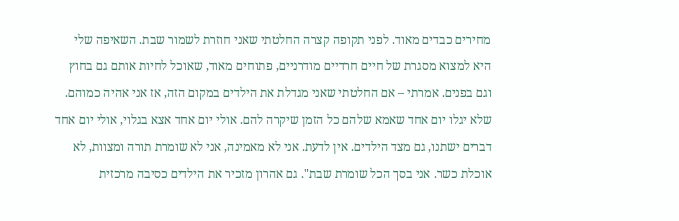מחירים כבדים מאוד. לפני תקופה קצרה החלטתי שאני חוזרת לשמור שבת. השאיפה שלי היא למצוא מסגרת של חיים חרדיים מודרניים, פתוחים מאוד, שאוכל לחיות אותם גם בחוץ וגם בפנים. אמרתי – אם החלטתי שאני מגדלת את הילדים במקום הזה, אז אני אהיה כמוהם. שלא יגלו יום אחד שאמא שלהם כל הזמן שיקרה להם. אולי יום אחד אצא בגלוי, אולי יום אחד דברים ישתנו, גם מצד הילדים. אין לדעת. אני לא מאמינה, אני לא שומרת תורה ומצוות, לא אוכלת כשר. אני בסך הכל שומרת שבת". גם אהרון מזכיר את הילדים כסיבה מרכזית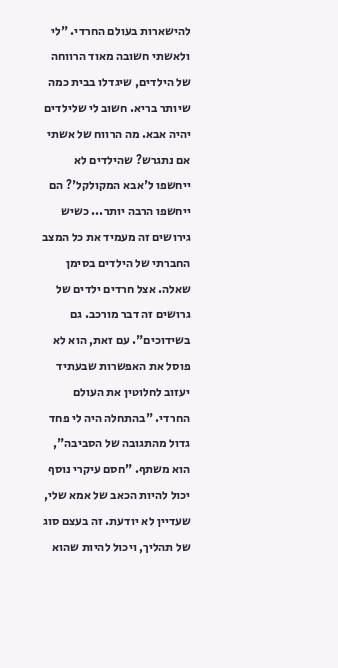להישארות בעולם החרדי. "לי ולאשתי חשובה מאוד הרווחה של הילדים, שיגדלו בבית כמה שיותר בריא. חשוב לי שלילדים יהיה אבא. מה הרווח של אשתי אם נתגרש? שהילדים לא ייחשפו ל'אבא המקולקל'? הם ייחשפו הרבה יותר... כשיש גירושים זה מעמיד את כל המצב החברתי של הילדים בסימן שאלה. אצל חרדים ילדים של גרושים זה דבר מורכב. גם בשידוכים". עם זאת, הוא לא פוסל את האפשרות שבעתיד יעזוב לחלוטין את העולם החרדי. "בהתחלה היה לי פחד גדול מהתגובה של הסביבה", הוא משתף. "חסם עיקרי נוסף יכול להיות הכאב של אמא שלי, שעדיין לא יודעת. זה בעצם סוג של תהליך, ויכול להיות שהוא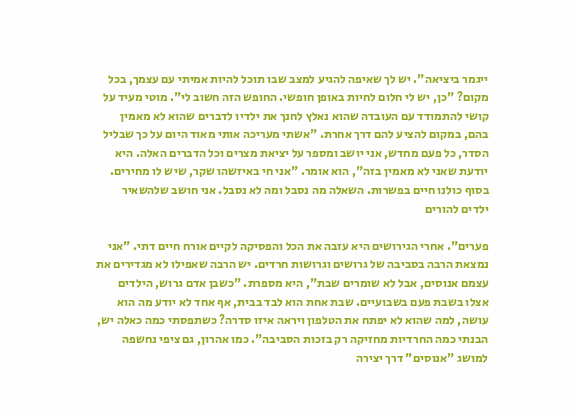ייגמר ביציאה". יש לך שאיפה להגיע למצב שבו תוכל להיות אמיתי עם עצמך, בכל מקום? "כן, יש לי חלום לחיות באופן חופשי. החופש הזה חשוב לי". מוטי מעיד על קושי להתמודד עם העובדה שהוא נאלץ לחנך את ילדיו לדברים שהוא לא מאמין בהם, במקום להציע להם דרך אחרת. "אשתי מעריכה אותי מאוד היום על כך שבליל הסדר, כל פעם מחדש, אני יושב ומספר על יציאת מצרים וכל הדברים האלה. היא יודעת שאני לא מאמין בזה", הוא אומר. "אני חי באיזשהו שקר, שיש לו מחירים. בסוף כולנו חיים בפשרות. השאלה מה נסבל ומה לא נסבל. אני חושב שלהשאיר ילדים להורים

פערים". אחרי הגירושים היא עזבה את הכל והפסיקה לקיים אורח חיים דתי. "אני נמצאת הרבה בסביבה של גרושים וגרושות חרדים. יש הרבה שאפילו לא מגדירים את עצמם אנוסים, אבל לא שומרים שבת", היא מספרת. "כשבן אדם גרוש, הילדים אצלו בשבת פעם בשבועיים. שבת אחת הוא לבד בבית, אף אחד לא יודע מה הוא עושה, למה שהוא לא יפתח את הטלפון ויראה איזו סדרה? כשתפסתי כמה כאלה יש, הבנתי כמה החרדיות מחזיקה רק בזכות הסביבה". כמו אהרון, גם ציפי נחשפה למושג "אנוסים" דרך יצירה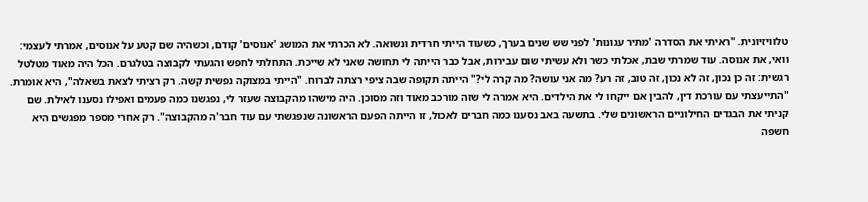טלוויזיונית. "ראיתי את הסדרה 'מתיר עגונות' לפני שש שנים בערך, כשעוד הייתי חרדית ונשואה. לא הכרתי את המושג 'אנוסים' קודם, וכשהיה שם קטע על אנוסים, אמרתי לעצמי: וואי, את אנוסה. עוד שמרתי שבת, אכלתי כשר ולא עשיתי שום עבירות, אבל כבר הייתה לי תחושה שאני לא שייכת. התחלתי לחפש והגעתי לקבוצה בטלגרם. הכל היה מאוד מטלטל רגשית: זה כן נכון, זה לא נכון, זה טוב, זה רע? מה אני עושה? מה קרה לי?" הייתה תקופה שבה ציפי רצתה לברוח. "הייתי במצוקה נפשית קשה. רק רציתי לצאת בשאלה", היא אומרת. "התייעצתי עם עורכת דין, להבין אם ייקחו לי את הילדים. היא אמרה לי שזה מורכב מאוד וזה מסוכן. היה מישהו מהקבוצה שעזר לי, נפגשנו כמה פעמים ואפילו נסענו לאילת. שם קניתי את הבגדים החילוניים הראשונים שלי. בתשעה באב נסענו כמה חברים לאכול, זו הייתה הפעם הראשונה שנפגשתי עם עוד חבר'ה מהקבוצה". רק אחרי מספר מפגשים היא חשפה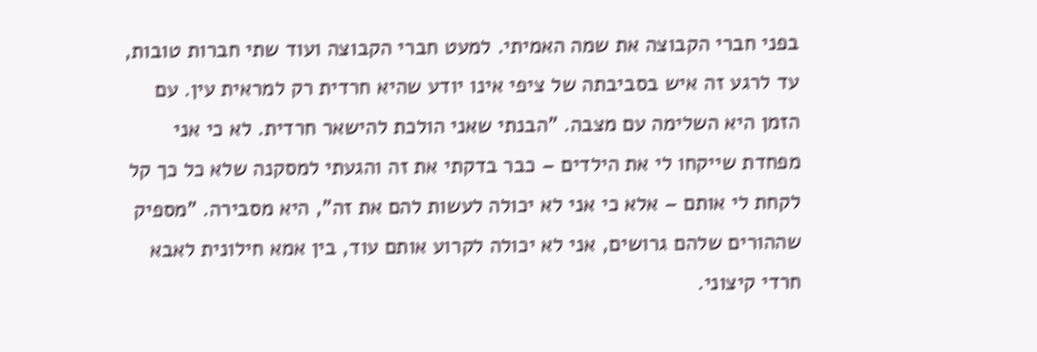בפני חברי הקבוצה את שמה האמיתי. למעט חברי הקבוצה ועוד שתי חברות טובות, עד לרגע זה איש בסביבתה של ציפי אינו יודע שהיא חרדית רק למראית עין. עם הזמן היא השלימה עם מצבה. "הבנתי שאני הולכת להישאר חרדית. לא כי אני מפחדת שייקחו לי את הילדים – כבר בדקתי את זה והגעתי למסקנה שלא כל כך קל לקחת לי אותם – אלא כי אני לא יכולה לעשות להם את זה", היא מסבירה. "מספיק שההורים שלהם גרושים, אני לא יכולה לקרוע אותם עוד, בין אמא חילונית לאבא חרדי קיצוני.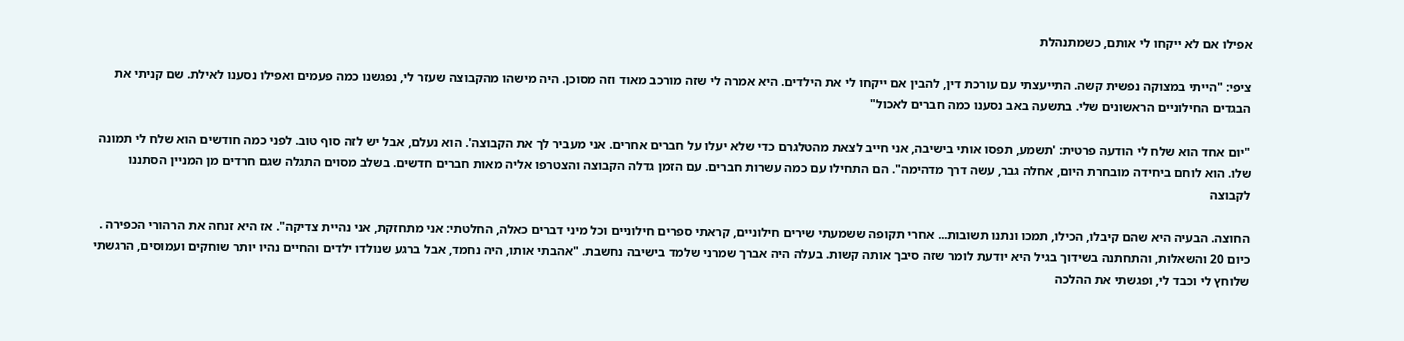אפילו אם לא ייקחו לי אותם, כשמתנהלת

ציפי: "הייתי במצוקה נפשית קשה. התייעצתי עם עורכת דין, להבין אם ייקחו לי את הילדים. היא אמרה לי שזה מורכב מאוד וזה מסוכן. היה מישהו מהקבוצה שעזר לי, נפגשנו כמה פעמים ואפילו נסענו לאילת. שם קניתי את הבגדים החילוניים הראשונים שלי. בתשעה באב נסענו כמה חברים לאכול"

"יום אחד הוא שלח לי הודעה פרטית: 'תשמע, תפסו אותי בישיבה, אני חייב לצאת מהטלגרם כדי שלא יעלו על חברים אחרים. אני מעביר לך את הקבוצה'. הוא נעלם, אבל יש לזה סוף טוב. לפני כמה חודשים הוא שלח לי תמונה שלו. הוא לוחם ביחידה מובחרת היום, אחלה גבר, עשה דרך מדהימה". הם התחילו עם כמה עשרות חברים. עם הזמן גדלה הקבוצה והצטרפו אליה מאות חברים חדשים. בשלב מסוים התגלה שגם חרדים מן המניין הסתננו לקבוצה

החוצה. הבעיה היא שהם קיבלו, הכילו, תמכו ונתנו תשובות... אחרי תקופה ששמעתי שירים חילוניים, קראתי ספרים חילוניים וכל מיני דברים כאלה, החלטתי: אני מתחזקת, אני נהיית צדיקה". אז היא זנחה את הרהורי הכפירה . כיום 20 והשאלות, והתחתנה בשידוך בגיל היא יודעת לומר שזה סיבך אותה קשות. בעלה היה אברך שמרני שלמד בישיבה נחשבת. "אהבתי אותו, היה נחמד, אבל ברגע שנולדו ילדים והחיים נהיו יותר שוחקים ועמוסים, הרגשתי שלוחץ לי וכבד לי, ופגשתי את ההלכה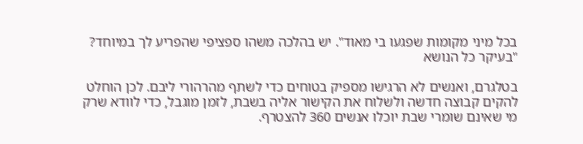בכל מיני מקומות שפגעו בי מאוד". יש בהלכה משהו ספציפי שהפריע לך במיוחד? "בעיקר כל הנושא

בטלגרם, ואנשים לא הרגישו מספיק בטוחים כדי לשתף מהרהורי ליבם. לכן הוחלט להקים קבוצה חדשה ולשלוח את הקישור אליה בשבת, לזמן מוגבל, כדי לוודא שרק מי שאינם שומרי שבת יוכלו אנשים 360 להצטרף.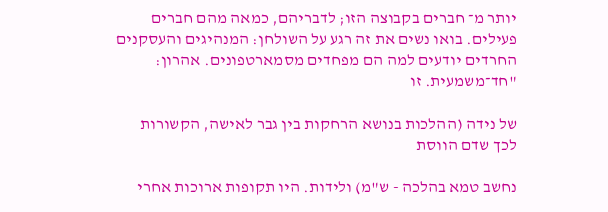יותר מ־ חברים בקבוצה הזו; לדבריהם, כמאה מהם חברים פעילים. בואו נשים את זה רגע על השולחן: המנהיגים והעסקנים החרדים יודעים למה הם מפחדים מסמארטפונים. אהרון: "חד־משמעית. זו

של נידה (ההלכות בנושא הרחקות בין גבר לאישה, הקשורות לכך שדם הווסת

נחשב טמא בהלכה - ש"מ) ולידות. היו תקופות ארוכות אחרי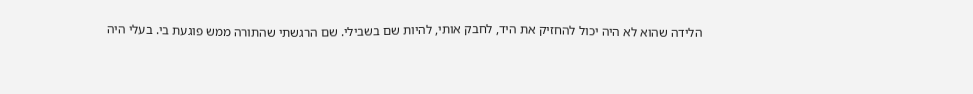הלידה שהוא לא היה יכול להחזיק את היד, לחבק אותי, להיות שם בשבילי. שם הרגשתי שהתורה ממש פוגעת בי. בעלי היה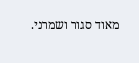מאוד סגור ושמרני.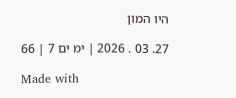היו המון

27. 03 . 2026 ׀ ימ ים 7 ׀ 66

Made with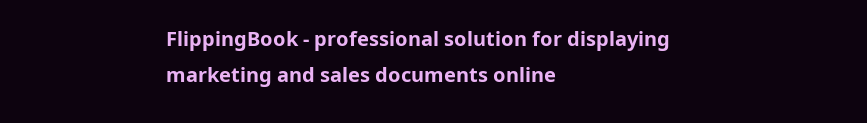FlippingBook - professional solution for displaying marketing and sales documents online